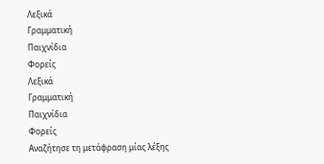Λεξικά
Γραμματική
Παιχνίδια
Φορείς
Λεξικά
Γραμματική
Παιχνίδια
Φορείς
Αναζήτησε τη μετάφραση μίας λέξης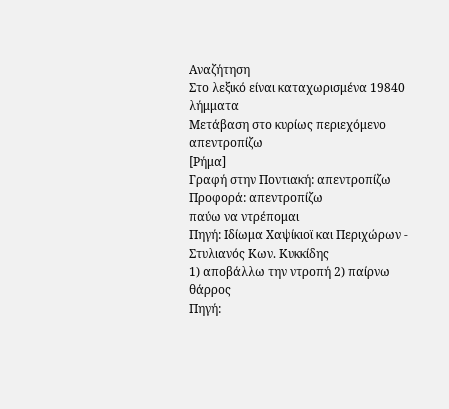Αναζήτηση
Στο λεξικό είναι καταχωρισμένα 19840 λήμματα
Μετάβαση στο κυρίως περιεχόμενο
απεντροπίζω
[Ρήμα]
Γραφή στην Ποντιακή: απεντροπίζω
Προφορά: απεντροπίζω
παύω να ντρέπομαι
Πηγή: Ιδίωμα Χαψίκιοϊ και Περιχώρων - Στυλιανός Κων. Κυκκίδης
1) αποβάλλω την ντροπή 2) παίρνω θάρρος
Πηγή: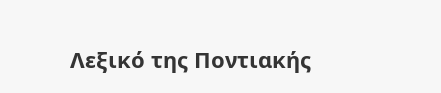Λεξικό της Ποντιακής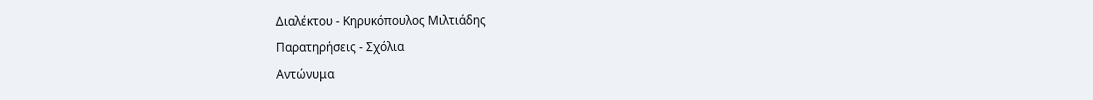Διαλέκτου - Κηρυκόπουλος Μιλτιάδης
Παρατηρήσεις - Σχόλια
Αντώνυμα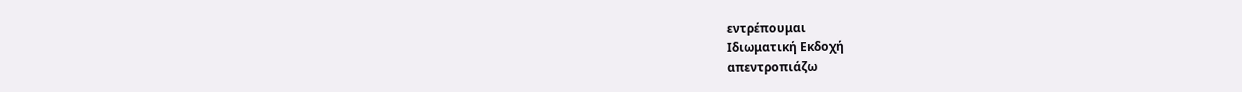εντρέπουμαι
Ιδιωματική Εκδοχή
απεντροπιάζω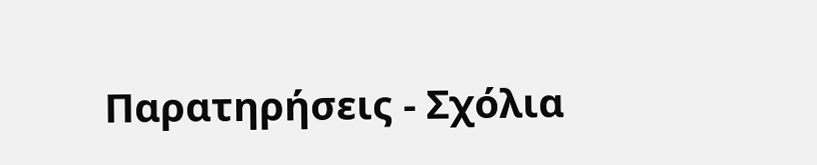Παρατηρήσεις - Σχόλια